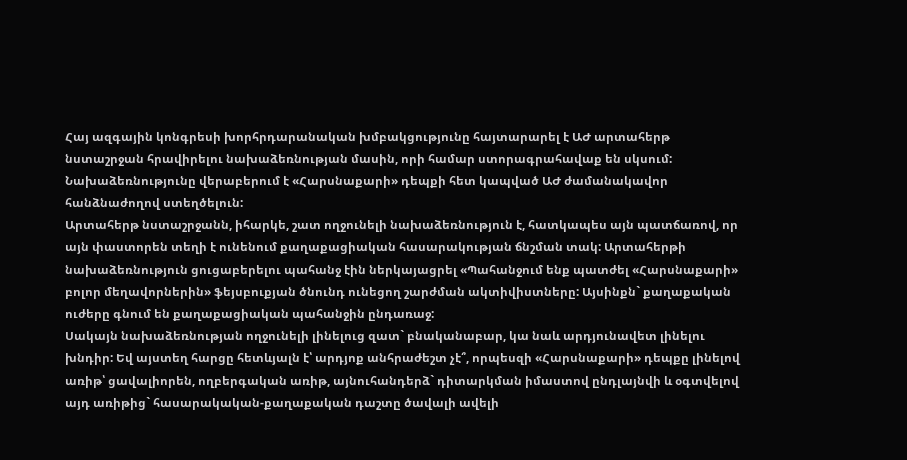Հայ ազգային կոնգրեսի խորհրդարանական խմբակցությունը հայտարարել է ԱԺ արտահերթ նստաշրջան հրավիրելու նախաձեռնության մասին, որի համար ստորագրահավաք են սկսում: Նախաձեռնությունը վերաբերում է «Հարսնաքարի» դեպքի հետ կապված ԱԺ ժամանակավոր հանձնաժողով ստեղծելուն:
Արտահերթ նստաշրջանն, իհարկե, շատ ողջունելի նախաձեռնություն է, հատկապես այն պատճառով, որ այն փաստորեն տեղի է ունենում քաղաքացիական հասարակության ճնշման տակ: Արտահերթի նախաձեռնություն ցուցաբերելու պահանջ էին ներկայացրել «Պահանջում ենք պատժել «Հարսնաքարի» բոլոր մեղավորներին» ֆեյսբուքյան ծնունդ ունեցող շարժման ակտիվիստները: Այսինքն` քաղաքական ուժերը գնում են քաղաքացիական պահանջին ընդառաջ:
Սակայն նախաձեռնության ողջունելի լինելուց զատ` բնականաբար, կա նաև արդյունավետ լինելու խնդիր: Եվ այստեղ հարցը հետևյալն է՝ արդյոք անհրաժեշտ չէ՞, որպեսզի «Հարսնաքարի» դեպքը լինելով առիթ՝ ցավալիորեն, ողբերգական առիթ, այնուհանդերձ` դիտարկման իմաստով ընդլայնվի և օգտվելով այդ առիթից` հասարակական-քաղաքական դաշտը ծավալի ավելի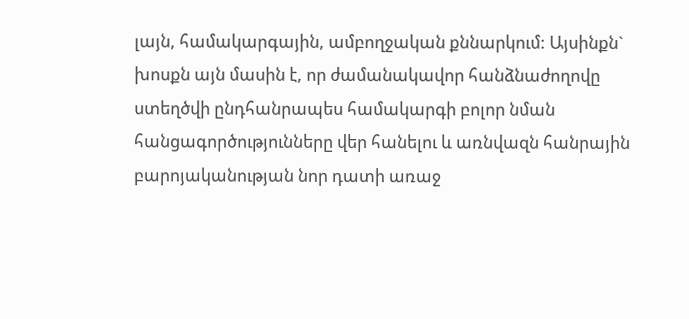լայն, համակարգային, ամբողջական քննարկում: Այսինքն` խոսքն այն մասին է, որ ժամանակավոր հանձնաժողովը ստեղծվի ընդհանրապես համակարգի բոլոր նման հանցագործությունները վեր հանելու և առնվազն հանրային բարոյականության նոր դատի առաջ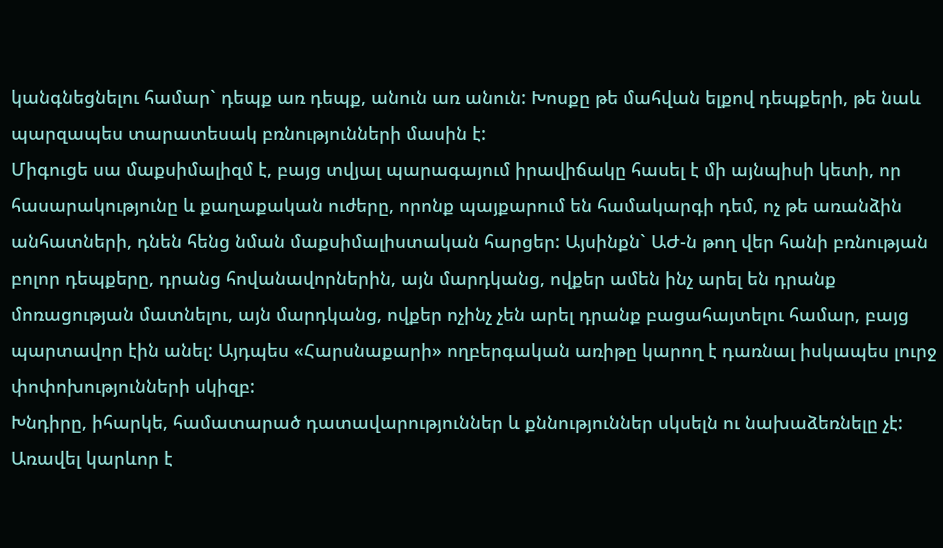կանգնեցնելու համար` դեպք առ դեպք, անուն առ անուն: Խոսքը թե մահվան ելքով դեպքերի, թե նաև պարզապես տարատեսակ բռնությունների մասին է:
Միգուցե սա մաքսիմալիզմ է, բայց տվյալ պարագայում իրավիճակը հասել է մի այնպիսի կետի, որ հասարակությունը և քաղաքական ուժերը, որոնք պայքարում են համակարգի դեմ, ոչ թե առանձին անհատների, դնեն հենց նման մաքսիմալիստական հարցեր: Այսինքն` ԱԺ-ն թող վեր հանի բռնության բոլոր դեպքերը, դրանց հովանավորներին, այն մարդկանց, ովքեր ամեն ինչ արել են դրանք մոռացության մատնելու, այն մարդկանց, ովքեր ոչինչ չեն արել դրանք բացահայտելու համար, բայց պարտավոր էին անել: Այդպես «Հարսնաքարի» ողբերգական առիթը կարող է դառնալ իսկապես լուրջ փոփոխությունների սկիզբ:
Խնդիրը, իհարկե, համատարած դատավարություններ և քննություններ սկսելն ու նախաձեռնելը չէ: Առավել կարևոր է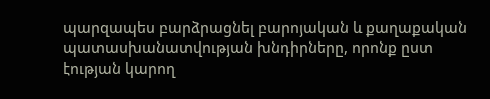պարզապես բարձրացնել բարոյական և քաղաքական պատասխանատվության խնդիրները, որոնք ըստ էության կարող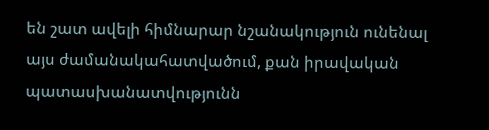են շատ ավելի հիմնարար նշանակություն ունենալ այս ժամանակահատվածում, քան իրավական պատասխանատվությունն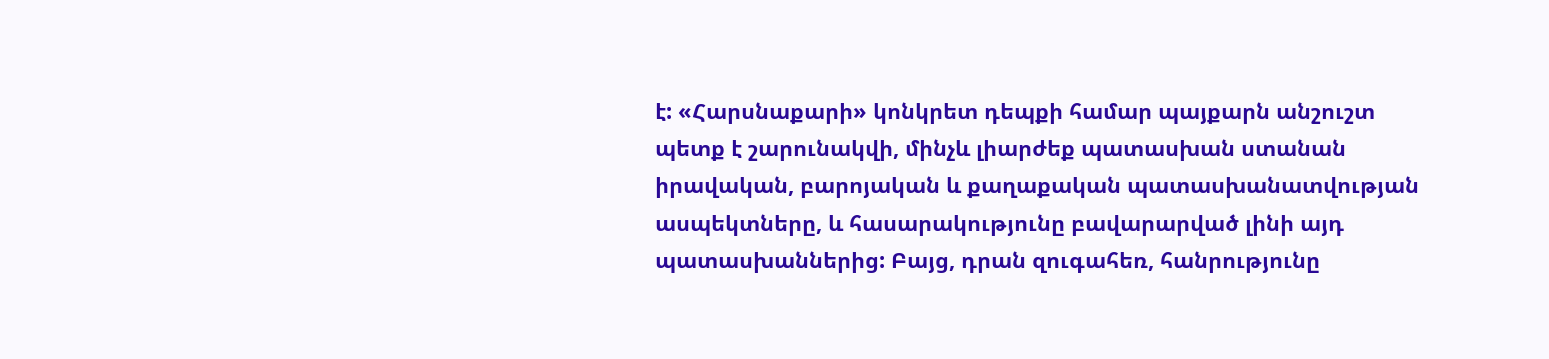է: «Հարսնաքարի» կոնկրետ դեպքի համար պայքարն անշուշտ պետք է շարունակվի, մինչև լիարժեք պատասխան ստանան իրավական, բարոյական և քաղաքական պատասխանատվության ասպեկտները, և հասարակությունը բավարարված լինի այդ պատասխաններից: Բայց, դրան զուգահեռ, հանրությունը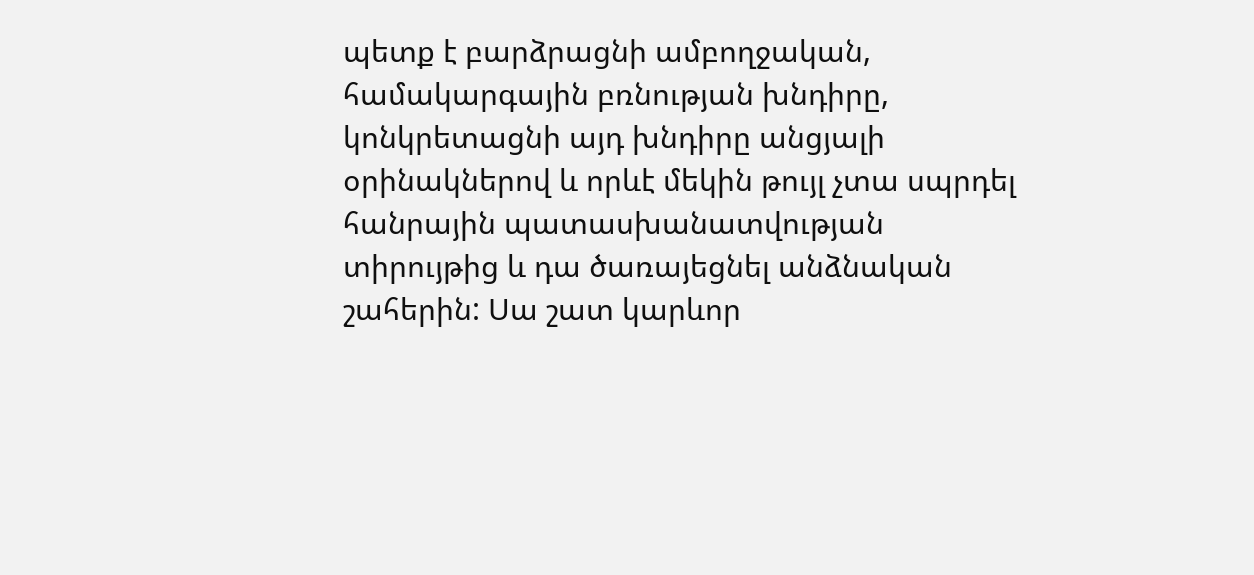պետք է բարձրացնի ամբողջական, համակարգային բռնության խնդիրը, կոնկրետացնի այդ խնդիրը անցյալի օրինակներով և որևէ մեկին թույլ չտա սպրդել հանրային պատասխանատվության տիրույթից և դա ծառայեցնել անձնական շահերին: Սա շատ կարևոր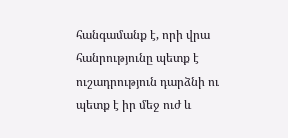հանգամանք է, որի վրա հանրությունը պետք է ուշադրություն դարձնի ու պետք է իր մեջ ուժ և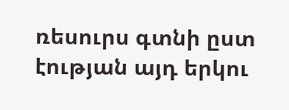ռեսուրս գտնի ըստ էության այդ երկու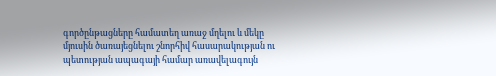գործընթացները համատեղ առաջ մղելու և մեկը մյուսին ծառայեցնելու շնորհիվ հասարակության ու պետության ապագայի համար առավելագույն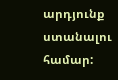արդյունք ստանալու համար: